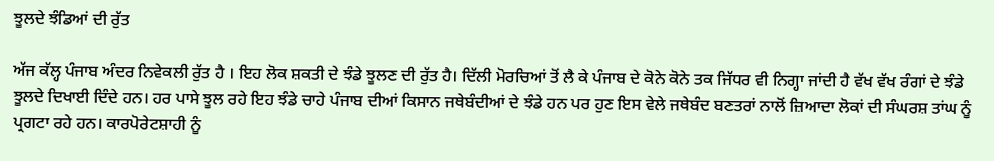ਝੂਲਦੇ ਝੰਡਿਆਂ ਦੀ ਰੁੱਤ

ਅੱਜ ਕੱਲ੍ਹ ਪੰਜਾਬ ਅੰਦਰ ਨਿਵੇਕਲੀ ਰੁੱਤ ਹੈ । ਇਹ ਲੋਕ ਸ਼ਕਤੀ ਦੇ ਝੰਡੇ ਝੂਲਣ ਦੀ ਰੁੱਤ ਹੈ। ਦਿੱਲੀ ਮੋਰਚਿਆਂ ਤੋਂ ਲੈ ਕੇ ਪੰਜਾਬ ਦੇ ਕੋਨੇ ਕੋਨੇ ਤਕ ਜਿੱਧਰ ਵੀ ਨਿਗ੍ਹਾ ਜਾਂਦੀ ਹੈ ਵੱਖ ਵੱਖ ਰੰਗਾਂ ਦੇ ਝੰਡੇ ਝੂਲਦੇ ਦਿਖਾਈ ਦਿੰਦੇ ਹਨ। ਹਰ ਪਾਸੇ ਝੂਲ ਰਹੇ ਇਹ ਝੰਡੇ ਚਾਹੇ ਪੰਜਾਬ ਦੀਆਂ ਕਿਸਾਨ ਜਥੇਬੰਦੀਆਂ ਦੇ ਝੰਡੇ ਹਨ ਪਰ ਹੁਣ ਇਸ ਵੇਲੇ ਜਥੇਬੰਦ ਬਣਤਰਾਂ ਨਾਲੋਂ ਜ਼ਿਆਦਾ ਲੋਕਾਂ ਦੀ ਸੰਘਰਸ਼ ਤਾਂਘ ਨੂੰ ਪ੍ਰਗਟਾ ਰਹੇ ਹਨ। ਕਾਰਪੋਰੇਟਸ਼ਾਹੀ ਨੂੰ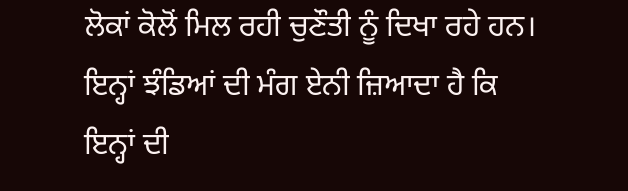ਲੋਕਾਂ ਕੋਲੋਂ ਮਿਲ ਰਹੀ ਚੁਣੌਤੀ ਨੂੰ ਦਿਖਾ ਰਹੇ ਹਨ। ਇਨ੍ਹਾਂ ਝੰਡਿਆਂ ਦੀ ਮੰਗ ਏਨੀ ਜ਼ਿਆਦਾ ਹੈ ਕਿ ਇਨ੍ਹਾਂ ਦੀ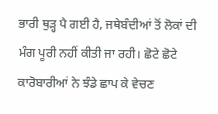ਭਾਰੀ ਥੁੜ੍ਹ ਪੈ ਗਈ ਹੈ, ਜਥੇਬੰਦੀਆਂ ਤੋਂ ਲੋਕਾਂ ਦੀ ਮੰਗ ਪੂਰੀ ਨਹੀਂ ਕੀਤੀ ਜਾ ਰਹੀ। ਛੋਟੇ ਛੋਟੇ ਕਾਰੋਬਾਰੀਆਂ ਨੇ ਝੰਡੇ ਛਾਪ ਕੇ ਵੇਚਣ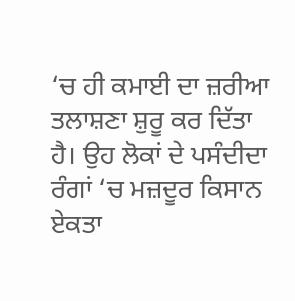‘ਚ ਹੀ ਕਮਾਈ ਦਾ ਜ਼ਰੀਆ ਤਲਾਸ਼ਣਾ ਸ਼ੁਰੂ ਕਰ ਦਿੱਤਾ ਹੈ। ਉਹ ਲੋਕਾਂ ਦੇ ਪਸੰਦੀਦਾ ਰੰਗਾਂ ‘ਚ ਮਜ਼ਦੂਰ ਕਿਸਾਨ ਏਕਤਾ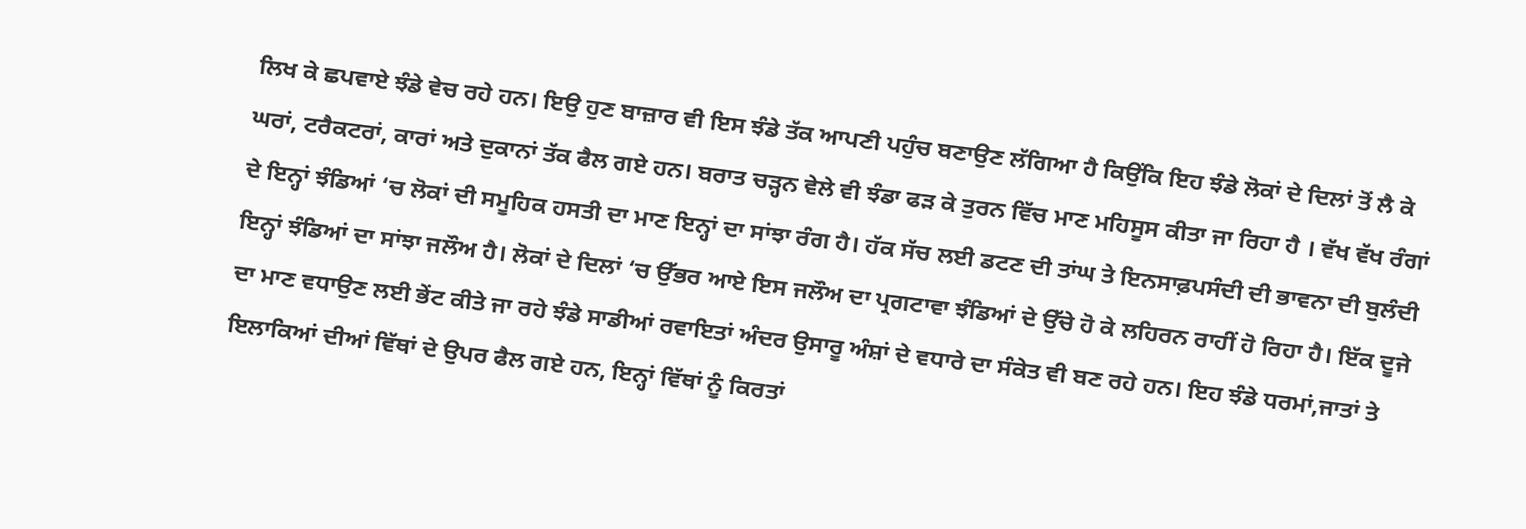ਲਿਖ ਕੇ ਛਪਵਾਏ ਝੰਡੇ ਵੇਚ ਰਹੇ ਹਨ। ਇਉ ਹੁਣ ਬਾਜ਼ਾਰ ਵੀ ਇਸ ਝੰਡੇ ਤੱਕ ਆਪਣੀ ਪਹੁੰਚ ਬਣਾਉਣ ਲੱਗਿਆ ਹੈ ਕਿਉਂਕਿ ਇਹ ਝੰਡੇ ਲੋਕਾਂ ਦੇ ਦਿਲਾਂ ਤੋਂ ਲੈ ਕੇ ਘਰਾਂ, ਟਰੈਕਟਰਾਂ, ਕਾਰਾਂ ਅਤੇ ਦੁਕਾਨਾਂ ਤੱਕ ਫੈਲ ਗਏ ਹਨ। ਬਰਾਤ ਚੜ੍ਹਨ ਵੇਲੇ ਵੀ ਝੰਡਾ ਫੜ ਕੇ ਤੁਰਨ ਵਿੱਚ ਮਾਣ ਮਹਿਸੂਸ ਕੀਤਾ ਜਾ ਰਿਹਾ ਹੈ । ਵੱਖ ਵੱਖ ਰੰਗਾਂ ਦੇ ਇਨ੍ਹਾਂ ਝੰਡਿਆਂ ‘ਚ ਲੋਕਾਂ ਦੀ ਸਮੂਹਿਕ ਹਸਤੀ ਦਾ ਮਾਣ ਇਨ੍ਹਾਂ ਦਾ ਸਾਂਝਾ ਰੰਗ ਹੈ। ਹੱਕ ਸੱਚ ਲਈ ਡਟਣ ਦੀ ਤਾਂਘ ਤੇ ਇਨਸਾਫ਼ਪਸੰਦੀ ਦੀ ਭਾਵਨਾ ਦੀ ਬੁਲੰਦੀ ਇਨ੍ਹਾਂ ਝੰਡਿਆਂ ਦਾ ਸਾਂਝਾ ਜਲੌਅ ਹੈ। ਲੋਕਾਂ ਦੇ ਦਿਲਾਂ ‘ਚ ਉੱਭਰ ਆਏ ਇਸ ਜਲੌਅ ਦਾ ਪ੍ਰਗਟਾਵਾ ਝੰਡਿਆਂ ਦੇ ਉੱਚੇ ਹੋ ਕੇ ਲਹਿਰਨ ਰਾਹੀਂ ਹੋ ਰਿਹਾ ਹੈ। ਇੱਕ ਦੂਜੇ ਦਾ ਮਾਣ ਵਧਾਉਣ ਲਈ ਭੇਂਟ ਕੀਤੇ ਜਾ ਰਹੇ ਝੰਡੇ ਸਾਡੀਆਂ ਰਵਾਇਤਾਂ ਅੰਦਰ ਉਸਾਰੂ ਅੰਸ਼ਾਂ ਦੇ ਵਧਾਰੇ ਦਾ ਸੰਕੇਤ ਵੀ ਬਣ ਰਹੇ ਹਨ। ਇਹ ਝੰਡੇ ਧਰਮਾਂ,ਜਾਤਾਂ ਤੇ ਇਲਾਕਿਆਂ ਦੀਆਂ ਵਿੱਥਾਂ ਦੇ ਉਪਰ ਫੈਲ ਗਏ ਹਨ, ਇਨ੍ਹਾਂ ਵਿੱਥਾਂ ਨੂੰ ਕਿਰਤਾਂ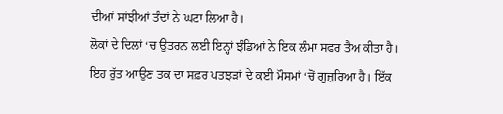ਦੀਆਂ ਸਾਂਝੀਆਂ ਤੰਦਾਂ ਨੇ ਘਟਾ ਲਿਆ ਹੈ।
ਲੋਕਾਂ ਦੇ ਦਿਲਾਂ ‘ਚ ਉਤਰਨ ਲਈ ਇਨ੍ਹਾਂ ਝੰਡਿਆਂ ਨੇ ਇਕ ਲੰਮਾ ਸਫਰ ਤੈਅ ਕੀਤਾ ਹੈ। ਇਹ ਰੁੱਤ ਆਉਣ ਤਕ ਦਾ ਸਫ਼ਰ ਪਤਝੜਾਂ ਦੇ ਕਈ ਮੌਸਮਾਂ ‘ਚੋਂ ਗੁਜ਼ਰਿਆ ਹੈ। ਇੱਕ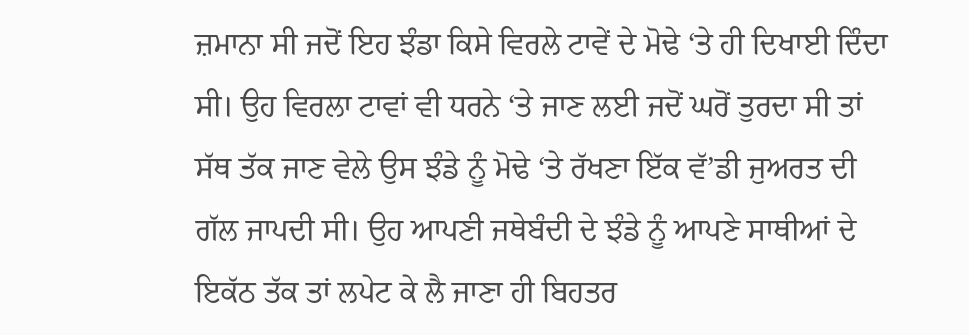ਜ਼ਮਾਨਾ ਸੀ ਜਦੋਂ ਇਹ ਝੰਡਾ ਕਿਸੇ ਵਿਰਲੇ ਟਾਵੇਂ ਦੇ ਮੋਢੇ ‘ਤੇ ਹੀ ਦਿਖਾਈ ਦਿੰਦਾ ਸੀ। ਉਹ ਵਿਰਲਾ ਟਾਵਾਂ ਵੀ ਧਰਨੇ ‘ਤੇ ਜਾਣ ਲਈ ਜਦੋਂ ਘਰੋਂ ਤੁਰਦਾ ਸੀ ਤਾਂ ਸੱਥ ਤੱਕ ਜਾਣ ਵੇਲੇ ਉਸ ਝੰਡੇ ਨੂੰ ਮੋਢੇ ‘ਤੇ ਰੱਖਣਾ ਇੱਕ ਵੱ’ਡੀ ਜੁਅਰਤ ਦੀ ਗੱਲ ਜਾਪਦੀ ਸੀ। ਉਹ ਆਪਣੀ ਜਥੇਬੰਦੀ ਦੇ ਝੰਡੇ ਨੂੰ ਆਪਣੇ ਸਾਥੀਆਂ ਦੇ ਇਕੱਠ ਤੱਕ ਤਾਂ ਲਪੇਟ ਕੇ ਲੈ ਜਾਣਾ ਹੀ ਬਿਹਤਰ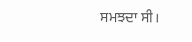ਸਮਝਦਾ ਸੀ।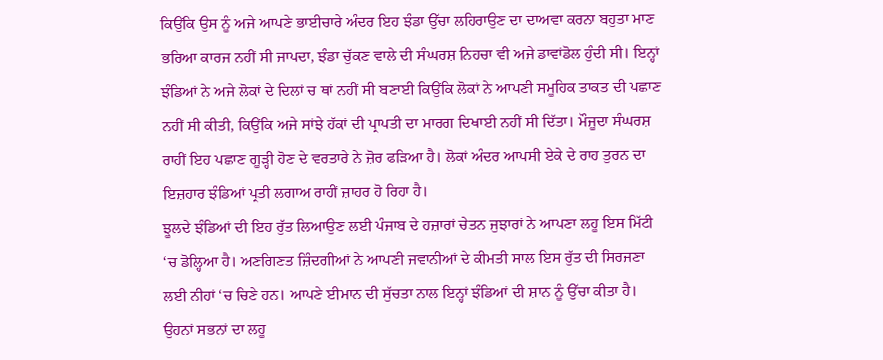ਕਿਉਂਕਿ ਉਸ ਨੂੰ ਅਜੇ ਆਪਣੇ ਭਾਈਚਾਰੇ ਅੰਦਰ ਇਹ ਝੰਡਾ ਉੱਚਾ ਲਹਿਰਾਉਣ ਦਾ ਦਾਅਵਾ ਕਰਨਾ ਬਹੁਤਾ ਮਾਣ ਭਰਿਆ ਕਾਰਜ ਨਹੀਂ ਸੀ ਜਾਪਦਾ, ਝੰਡਾ ਚੁੱਕਣ ਵਾਲੇ ਦੀ ਸੰਘਰਸ਼ ਨਿਹਚਾ ਵੀ ਅਜੇ ਡਾਵਾਂਡੋਲ ਹੁੰਦੀ ਸੀ। ਇਨ੍ਹਾਂ ਝੰਡਿਆਂ ਨੇ ਅਜੇ ਲੋਕਾਂ ਦੇ ਦਿਲਾਂ ਚ ਥਾਂ ਨਹੀਂ ਸੀ ਬਣਾਈ ਕਿਉਂਕਿ ਲੋਕਾਂ ਨੇ ਆਪਣੀ ਸਮੂਹਿਕ ਤਾਕਤ ਦੀ ਪਛਾਣ ਨਹੀਂ ਸੀ ਕੀਤੀ, ਕਿਉਂਕਿ ਅਜੇ ਸਾਂਝੇ ਹੱਕਾਂ ਦੀ ਪ੍ਰਾਪਤੀ ਦਾ ਮਾਰਗ ਦਿਖਾਈ ਨਹੀਂ ਸੀ ਦਿੱਤਾ। ਮੌਜੂਦਾ ਸੰਘਰਸ਼ ਰਾਹੀਂ ਇਹ ਪਛਾਣ ਗੂੜ੍ਹੀ ਹੋਣ ਦੇ ਵਰਤਾਰੇ ਨੇ ਜ਼ੋਰ ਫੜਿਆ ਹੈ। ਲੋਕਾਂ ਅੰਦਰ ਆਪਸੀ ਏਕੇ ਦੇ ਰਾਹ ਤੁਰਨ ਦਾ ਇਜ਼ਹਾਰ ਝੰਡਿਆਂ ਪ੍ਰਤੀ ਲਗਾਅ ਰਾਹੀਂ ਜ਼ਾਹਰ ਹੋ ਰਿਹਾ ਹੈ।
ਝੂਲਦੇ ਝੰਡਿਆਂ ਦੀ ਇਹ ਰੁੱਤ ਲਿਆਉਣ ਲਈ ਪੰਜਾਬ ਦੇ ਹਜ਼ਾਰਾਂ ਚੇਤਨ ਜੁਝਾਰਾਂ ਨੇ ਆਪਣਾ ਲਹੂ ਇਸ ਮਿੱਟੀ ‘ਚ ਡੋਲ੍ਹਿਆ ਹੈ। ਅਣਗਿਣਤ ਜ਼ਿੰਦਗੀਆਂ ਨੇ ਆਪਣੀ ਜਵਾਨੀਆਂ ਦੇ ਕੀਮਤੀ ਸਾਲ ਇਸ ਰੁੱਤ ਦੀ ਸਿਰਜਣਾ ਲਈ ਨੀਹਾਂ ‘ਚ ਚਿਣੇ ਹਨ। ਆਪਣੇ ਈਮਾਨ ਦੀ ਸੁੱਚਤਾ ਨਾਲ ਇਨ੍ਹਾਂ ਝੰਡਿਆਂ ਦੀ ਸ਼ਾਨ ਨੂੰ ਉੱਚਾ ਕੀਤਾ ਹੈ। ਉਹਨਾਂ ਸਭਨਾਂ ਦਾ ਲਹੂ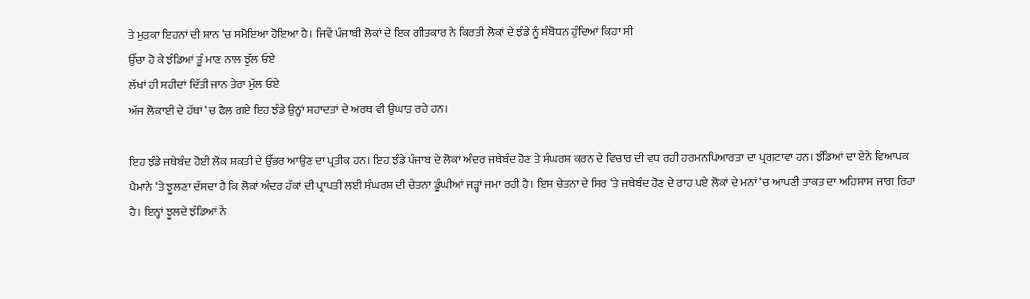ਤੇ ਮੁੜਕਾ ਇਹਨਾਂ ਦੀ ਸ਼ਾਨ ‘ਚ ਸਮੋਇਆ ਹੋਇਆ ਹੈ। ਜਿਵੇਂ ਪੰਜਾਬੀ ਲੋਕਾਂ ਦੇ ਇਕ ਗੀਤਕਾਰ ਨੇ ਕਿਰਤੀ ਲੋਕਾਂ ਦੇ ਝੰਡੇ ਨੂੰ ਸੰਬੋਧਨ ਹੁੰਦਿਆਂ ਕਿਹਾ ਸੀ
ਉੱਚਾ ਹੋ ਕੇ ਝੰਡਿਆਂ ਤੂੰ ਮਾਣ ਨਾਲ ਝੁੱਲ ਓਏ
ਲੱਖਾਂ ਹੀ ਸ਼ਹੀਦਾਂ ਦਿੱਤੀ ਜਾਨ ਤੇਰਾ ਮੁੱਲ ਓਏ
ਅੱਜ ਲੋਕਾਈ ਦੇ ਹੱਥਾਂ ‘ਚ ਫੈਲ ਗਏ ਇਹ ਝੰਡੇ ਉਨ੍ਹਾਂ ਸ਼ਹਾਦਤਾਂ ਦੇ ਅਰਥ ਵੀ ਉਘਾੜ ਰਹੇ ਹਨ।

ਇਹ ਝੰਡੇ ਜਥੇਬੰਦ ਹੋਈ ਲੋਕ ਸ਼ਕਤੀ ਦੇ ਉੱਭਰ ਆਉਣ ਦਾ ਪ੍ਰਤੀਕ ਹਨ। ਇਹ ਝੰਡੇ ਪੰਜਾਬ ਦੇ ਲੋਕਾਂ ਅੰਦਰ ਜਥੇਬੰਦ ਹੋਣ ਤੇ ਸੰਘਰਸ਼ ਕਰਨ ਦੇ ਵਿਚਾਰ ਦੀ ਵਧ ਰਹੀ ਹਰਮਨਪਿਆਰਤਾ ਦਾ ਪ੍ਰਗਟਾਵਾ ਹਨ। ਝੰਡਿਆਂ ਦਾ ਏਨੇ ਵਿਆਪਕ ਪੈਮਾਨੇ ‘ਤੇ ਝੂਲਣਾ ਦੱਸਦਾ ਹੈ ਕਿ ਲੋਕਾਂ ਅੰਦਰ ਹੱਕਾਂ ਦੀ ਪ੍ਰਾਪਤੀ ਲਈ ਸੰਘਰਸ਼ ਦੀ ਚੇਤਨਾ ਡੂੰਘੀਆਂ ਜੜ੍ਹਾਂ ਜਮਾ ਰਹੀ ਹੈ। ਇਸ ਚੇਤਨਾ ਦੇ ਸਿਰ ‘ਤੇ ਜਥੇਬੰਦ ਹੋਣ ਦੇ ਰਾਹ ਪਏ ਲੋਕਾਂ ਦੇ ਮਨਾਂ ‘ਚ ਆਪਣੀ ਤਾਕਤ ਦਾ ਅਹਿਸਾਸ ਜਾਗ ਰਿਹਾ ਹੈ। ਇਨ੍ਹਾਂ ਝੂਲਦੇ ਝੰਡਿਆਂ ਨੇ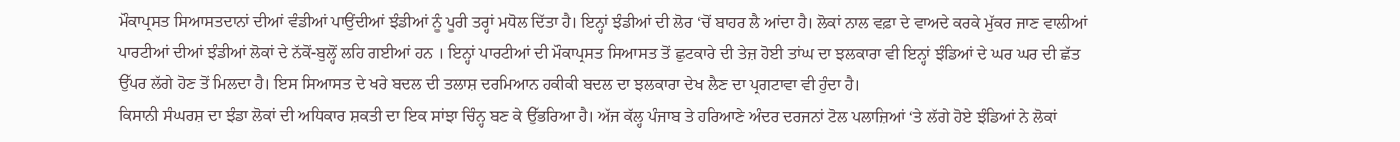ਮੌਕਾਪ੍ਰਸਤ ਸਿਆਸਤਦਾਨਾਂ ਦੀਆਂ ਵੰਡੀਆਂ ਪਾਉਂਦੀਆਂ ਝੰਡੀਆਂ ਨੂੰ ਪੂਰੀ ਤਰ੍ਹਾਂ ਮਧੋਲ ਦਿੱਤਾ ਹੈ। ਇਨ੍ਹਾਂ ਝੰਡੀਆਂ ਦੀ ਲੋਰ ‘ਚੋਂ ਬਾਹਰ ਲੈ ਆਂਦਾ ਹੈ। ਲੋਕਾਂ ਨਾਲ ਵਫ਼ਾ ਦੇ ਵਾਅਦੇ ਕਰਕੇ ਮੁੱਕਰ ਜਾਣ ਵਾਲੀਆਂ ਪਾਰਟੀਆਂ ਦੀਆਂ ਝੰਡੀਆਂ ਲੋਕਾਂ ਦੇ ਨੱਕੋਂ-ਬੁਲ੍ਹੋਂ ਲਹਿ ਗਈਆਂ ਹਨ । ਇਨ੍ਹਾਂ ਪਾਰਟੀਆਂ ਦੀ ਮੌਕਾਪ੍ਰਸਤ ਸਿਆਸਤ ਤੋਂ ਛੁਟਕਾਰੇ ਦੀ ਤੇਜ਼ ਹੋਈ ਤਾਂਘ ਦਾ ਝਲਕਾਰਾ ਵੀ ਇਨ੍ਹਾਂ ਝੰਡਿਆਂ ਦੇ ਘਰ ਘਰ ਦੀ ਛੱਤ ਉੱਪਰ ਲੱਗੇ ਹੋਣ ਤੋਂ ਮਿਲਦਾ ਹੈ। ਇਸ ਸਿਆਸਤ ਦੇ ਖਰੇ ਬਦਲ ਦੀ ਤਲਾਸ਼ ਦਰਮਿਆਨ ਹਕੀਕੀ ਬਦਲ ਦਾ ਝਲਕਾਰਾ ਦੇਖ ਲੈਣ ਦਾ ਪ੍ਰਗਟਾਵਾ ਵੀ ਹੁੰਦਾ ਹੈ।
ਕਿਸਾਨੀ ਸੰਘਰਸ਼ ਦਾ ਝੰਡਾ ਲੋਕਾਂ ਦੀ ਅਧਿਕਾਰ ਸ਼ਕਤੀ ਦਾ ਇਕ ਸਾਂਝਾ ਚਿੰਨ੍ਹ ਬਣ ਕੇ ਉੱਭਰਿਆ ਹੈ। ਅੱਜ ਕੱਲ੍ਹ ਪੰਜਾਬ ਤੇ ਹਰਿਆਣੇ ਅੰਦਰ ਦਰਜਨਾਂ ਟੋਲ ਪਲਾਜ਼ਿਆਂ ‘ਤੇ ਲੱਗੇ ਹੋਏ ਝੰਡਿਆਂ ਨੇ ਲੋਕਾਂ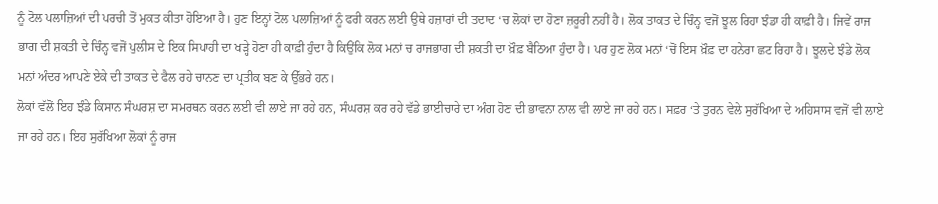ਨੂੰ ਟੋਲ ਪਲਾਜ਼ਿਆਂ ਦੀ ਪਰਚੀ ਤੋਂ ਮੁਕਤ ਕੀਤਾ ਹੋਇਆ ਹੈ। ਹੁਣ ਇਨ੍ਹਾਂ ਟੋਲ ਪਲਾਜ਼ਿਆਂ ਨੂੰ ਫਰੀ ਕਰਨ ਲਈ ਉਥੇ ਹਜ਼ਾਰਾਂ ਦੀ ਤਦਾਦ ‘ਚ ਲੋਕਾਂ ਦਾ ਹੋਣਾ ਜ਼ਰੂਰੀ ਨਹੀਂ ਹੈ। ਲੋਕ ਤਾਕਤ ਦੇ ਚਿੰਨ੍ਹ ਵਜੋਂ ਝੂਲ ਰਿਹਾ ਝੰਡਾ ਹੀ ਕਾਫ਼ੀ ਹੈ। ਜਿਵੇਂ ਰਾਜ ਭਾਗ ਦੀ ਸ਼ਕਤੀ ਦੇ ਚਿੰਨ੍ਹ ਵਜੋਂ ਪੁਲੀਸ ਦੇ ਇਕ ਸਿਪਾਹੀ ਦਾ ਖੜ੍ਹੇ ਹੋਣਾ ਹੀ ਕਾਫ਼ੀ ਹੁੰਦਾ ਹੈ ਕਿਉਂਕਿ ਲੋਕ ਮਨਾਂ ਚ ਰਾਜਭਾਗ ਦੀ ਸ਼ਕਤੀ ਦਾ ਖ਼ੌਫ਼ ਬੈਠਿਆ ਹੁੰਦਾ ਹੈ। ਪਰ ਹੁਣ ਲੋਕ ਮਨਾਂ ‘ਚੋਂ ਇਸ ਖ਼ੌਫ਼ ਦਾ ਹਨੇਰਾ ਛਟ ਰਿਹਾ ਹੈ। ਝੂਲਦੇ ਝੰਡੇ ਲੋਕ ਮਨਾਂ ਅੰਦਰ ਆਪਣੇ ਏਕੇ ਦੀ ਤਾਕਤ ਦੇ ਫੈਲ ਰਹੇ ਚਾਨਣ ਦਾ ਪ੍ਰਤੀਕ ਬਣ ਕੇ ਉੱਭਰੇ ਹਨ।
ਲੋਕਾਂ ਵੱਲੋਂ ਇਹ ਝੰਡੇ ਕਿਸਾਨ ਸੰਘਰਸ਼ ਦਾ ਸਮਰਥਨ ਕਰਨ ਲਈ ਵੀ ਲਾਏ ਜਾ ਰਹੇ ਹਨ, ਸੰਘਰਸ਼ ਕਰ ਰਹੇ ਵੱਡੇ ਭਾਈਚਾਰੇ ਦਾ ਅੰਗ ਹੋਣ ਦੀ ਭਾਵਨਾ ਨਾਲ ਵੀ ਲਾਏ ਜਾ ਰਹੇ ਹਨ। ਸਫ਼ਰ ‘ਤੇ ਤੁਰਨ ਵੇਲੇ ਸੁਰੱਖਿਆ ਦੇ ਅਹਿਸਾਸ ਵਜੋਂ ਵੀ ਲਾਏ ਜਾ ਰਹੇ ਹਨ। ਇਹ ਸੁਰੱਖਿਆ ਲੋਕਾਂ ਨੂੰ ਰਾਜ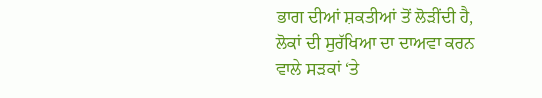ਭਾਗ ਦੀਆਂ ਸ਼ਕਤੀਆਂ ਤੋਂ ਲੋੜੀਂਦੀ ਹੈ, ਲੋਕਾਂ ਦੀ ਸੁਰੱਖਿਆ ਦਾ ਦਾਅਵਾ ਕਰਨ ਵਾਲੇ ਸੜਕਾਂ ‘ਤੇ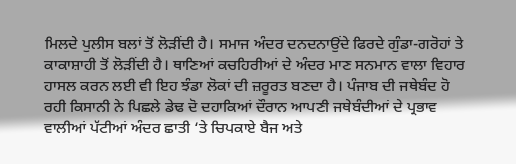ਮਿਲਦੇ ਪੁਲੀਸ ਬਲਾਂ ਤੋਂ ਲੋੜੀਂਦੀ ਹੈ। ਸਮਾਜ ਅੰਦਰ ਦਨਦਨਾਉਂਦੇ ਫਿਰਦੇ ਗੁੰਡਾ-ਗਰੋਹਾਂ ਤੇ ਕਾਕਾਸ਼ਾਹੀ ਤੋਂ ਲੋੜੀਂਦੀ ਹੈ। ਥਾਣਿਆਂ ਕਚਹਿਰੀਆਂ ਦੇ ਅੰਦਰ ਮਾਣ ਸਨਮਾਨ ਵਾਲਾ ਵਿਹਾਰ ਹਾਸਲ ਕਰਨ ਲਈ ਵੀ ਇਹ ਝੰਡਾ ਲੋਕਾਂ ਦੀ ਜ਼ਰੂਰਤ ਬਣਦਾ ਹੈ। ਪੰਜਾਬ ਦੀ ਜਥੇਬੰਦ ਹੋ ਰਹੀ ਕਿਸਾਨੀ ਨੇ ਪਿਛਲੇ ਡੇਢ ਦੋ ਦਹਾਕਿਆਂ ਦੌਰਾਨ ਆਪਣੀ ਜਥੇਬੰਦੀਆਂ ਦੇ ਪ੍ਰਭਾਵ ਵਾਲੀਆਂ ਪੱਟੀਆਂ ਅੰਦਰ ਛਾਤੀ ‘ਤੇ ਚਿਪਕਾਏ ਬੈਜ ਅਤੇ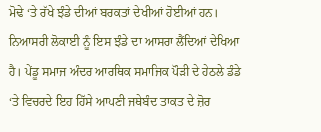ਮੋਢੇ ‘ਤੇ ਰੱਖੇ ਝੰਡੇ ਦੀਆਂ ਬਰਕਤਾਂ ਦੇਖੀਆਂ ਹੋਈਆਂ ਹਨ। ਨਿਆਸਰੀ ਲੋਕਾਈ ਨੂੰ ਇਸ ਝੰਡੇ ਦਾ ਆਸਰਾ ਲੈਂਦਿਆਂ ਦੇਖਿਆ ਹੈ। ਪੇਂਡੂ ਸਮਾਜ ਅੰਦਰ ਆਰਥਿਕ ਸਮਾਜਿਕ ਪੌੜੀ ਦੇ ਹੇਠਲੇ ਡੰਡੇ ‘ਤੇ ਵਿਚਰਦੇ ਇਹ ਹਿੱਸੇ ਆਪਣੀ ਜਥੇਬੰਦ ਤਾਕਤ ਦੇ ਜ਼ੋਰ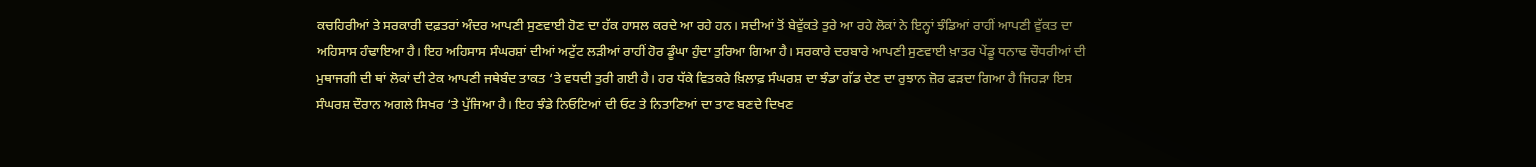ਕਚਹਿਰੀਆਂ ਤੇ ਸਰਕਾਰੀ ਦਫ਼ਤਰਾਂ ਅੰਦਰ ਆਪਣੀ ਸੁਣਵਾਈ ਹੋਣ ਦਾ ਹੱਕ ਹਾਸਲ ਕਰਦੇ ਆ ਰਹੇ ਹਨ। ਸਦੀਆਂ ਤੋਂ ਬੇਵੁੱਕਤੇ ਤੁਰੇ ਆ ਰਹੇ ਲੋਕਾਂ ਨੇ ਇਨ੍ਹਾਂ ਝੰਡਿਆਂ ਰਾਹੀਂ ਆਪਣੀ ਵੁੱਕਤ ਦਾ ਅਹਿਸਾਸ ਹੰਢਾਇਆ ਹੈ। ਇਹ ਅਹਿਸਾਸ ਸੰਘਰਸ਼ਾਂ ਦੀਆਂ ਅਟੁੱਟ ਲੜੀਆਂ ਰਾਹੀਂ ਹੋਰ ਡੂੰਘਾ ਹੁੰਦਾ ਤੁਰਿਆ ਗਿਆ ਹੈ। ਸਰਕਾਰੇ ਦਰਬਾਰੇ ਆਪਣੀ ਸੁਣਵਾਈ ਖ਼ਾਤਰ ਪੇਂਡੂ ਧਨਾਢ ਚੌਧਰੀਆਂ ਦੀ ਮੁਥਾਜਗੀ ਦੀ ਥਾਂ ਲੋਕਾਂ ਦੀ ਟੇਕ ਆਪਣੀ ਜਥੇਬੰਦ ਤਾਕਤ ‘ਤੇ ਵਧਦੀ ਤੁਰੀ ਗਈ ਹੈ। ਹਰ ਧੱਕੇ ਵਿਤਕਰੇ ਖ਼ਿਲਾਫ਼ ਸੰਘਰਸ਼ ਦਾ ਝੰਡਾ ਗੱਡ ਦੇਣ ਦਾ ਰੁਝਾਨ ਜ਼ੋਰ ਫੜਦਾ ਗਿਆ ਹੈ ਜਿਹੜਾ ਇਸ ਸੰਘਰਸ਼ ਦੌਰਾਨ ਅਗਲੇ ਸਿਖਰ ‘ਤੇ ਪੁੱਜਿਆ ਹੈ। ਇਹ ਝੰਡੇ ਨਿਓਟਿਆਂ ਦੀ ਓਟ ਤੇ ਨਿਤਾਣਿਆਂ ਦਾ ਤਾਣ ਬਣਦੇ ਦਿਖਣ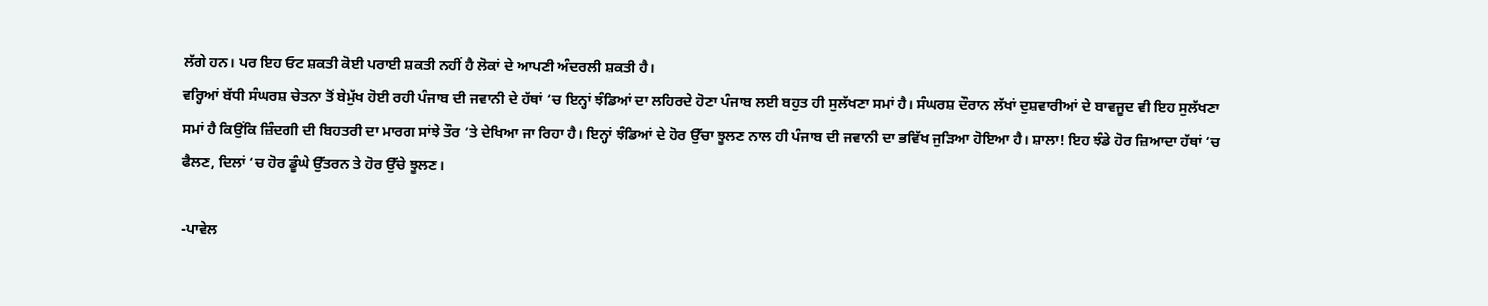ਲੱਗੇ ਹਨ। ਪਰ ਇਹ ਓਟ ਸ਼ਕਤੀ ਕੋਈ ਪਰਾਈ ਸ਼ਕਤੀ ਨਹੀਂ ਹੈ ਲੋਕਾਂ ਦੇ ਆਪਣੀ ਅੰਦਰਲੀ ਸ਼ਕਤੀ ਹੈ।
ਵਰ੍ਹਿਆਂ ਬੱਧੀ ਸੰਘਰਸ਼ ਚੇਤਨਾ ਤੋਂ ਬੇਮੁੱਖ ਹੋਈ ਰਹੀ ਪੰਜਾਬ ਦੀ ਜਵਾਨੀ ਦੇ ਹੱਥਾਂ ‘ਚ ਇਨ੍ਹਾਂ ਝੰਡਿਆਂ ਦਾ ਲਹਿਰਦੇ ਹੋਣਾ ਪੰਜਾਬ ਲਈ ਬਹੁਤ ਹੀ ਸੁਲੱਖਣਾ ਸਮਾਂ ਹੈ। ਸੰਘਰਸ਼ ਦੌਰਾਨ ਲੱਖਾਂ ਦੁਸ਼ਵਾਰੀਆਂ ਦੇ ਬਾਵਜੂਦ ਵੀ ਇਹ ਸੁਲੱਖਣਾ ਸਮਾਂ ਹੈ ਕਿਉਂਕਿ ਜ਼ਿੰਦਗੀ ਦੀ ਬਿਹਤਰੀ ਦਾ ਮਾਰਗ ਸਾਂਝੇ ਤੌਰ ‘ਤੇ ਦੇਖਿਆ ਜਾ ਰਿਹਾ ਹੈ। ਇਨ੍ਹਾਂ ਝੰਡਿਆਂ ਦੇ ਹੋਰ ਉੱਚਾ ਝੂਲਣ ਨਾਲ ਹੀ ਪੰਜਾਬ ਦੀ ਜਵਾਨੀ ਦਾ ਭਵਿੱਖ ਜੁਡ਼ਿਆ ਹੋਇਆ ਹੈ। ਸ਼ਾਲਾ! ਇਹ ਝੰਡੇ ਹੋਰ ਜ਼ਿਆਦਾ ਹੱਥਾਂ ‘ਚ ਫੈਲਣ, ਦਿਲਾਂ ‘ਚ ਹੋਰ ਡੂੰਘੇ ਉੱਤਰਨ ਤੇ ਹੋਰ ਉੱਚੇ ਝੂਲਣ।

-ਪਾਵੇਲ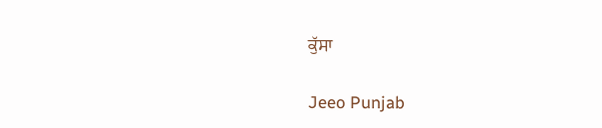ਕੁੱਸਾ

Jeeo Punjab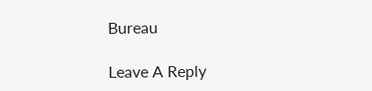Bureau

Leave A Reply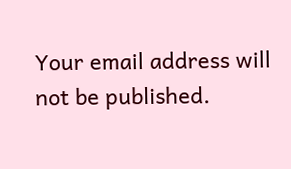Your email address will not be published.